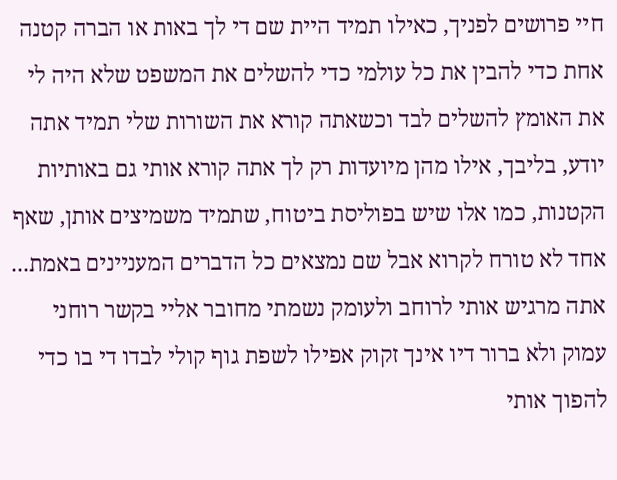חיי פרושים לפניך, כאילו תמיד היית שם די לך באות או הברה קטנה אחת כדי להבין את כל עולמי כדי להשלים את המשפט שלא היה לי את האומץ להשלים לבד וכשאתה קורא את השורות שלי תמיד אתה יודע, בליבך, אילו מהן מיועדות רק לך אתה קורא אותי גם באותיות הקטנות, כמו אלו שיש בפוליסת ביטוח, שתמיד משמיצים אותן, שאף אחד לא טורח לקרוא אבל שם נמצאים כל הדברים המעניינים באמת... אתה מרגיש אותי לרוחב ולעומק נשמתי מחובר אליי בקשר רוחני עמוק ולא ברור דיו אינך זקוק אפילו לשפת גוף קולי לבדו די בו כדי להפוך אותי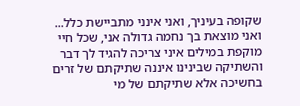שקופה בעיניך, ואני אינני מתביישת כלל... ואני מוצאת בך נחמה גדולה אני, שכל חיי מוקפת במילים איני צריכה להגיד לך דבר והשתיקה שבינינו איננה שתיקתם של זרים בחשיכה אלא שתיקתם של מי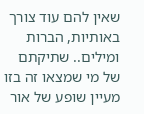שאין להם עוד צורך באותיות, הברות ומילים.. שתיקתם של מי שמצאו זה בזו מעיין שופע של אור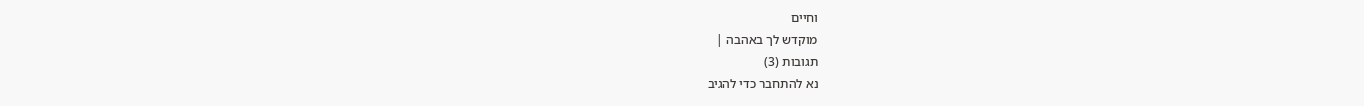וחיים
מוקדש לך באהבה |
תגובות (3)
נא להתחבר כדי להגיב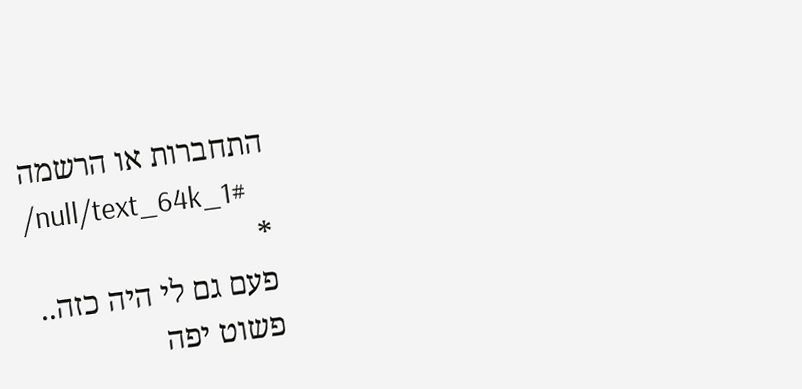התחברות או הרשמה
/null/text_64k_1#
*
פעם גם לי היה כזה..
פשוט יפה